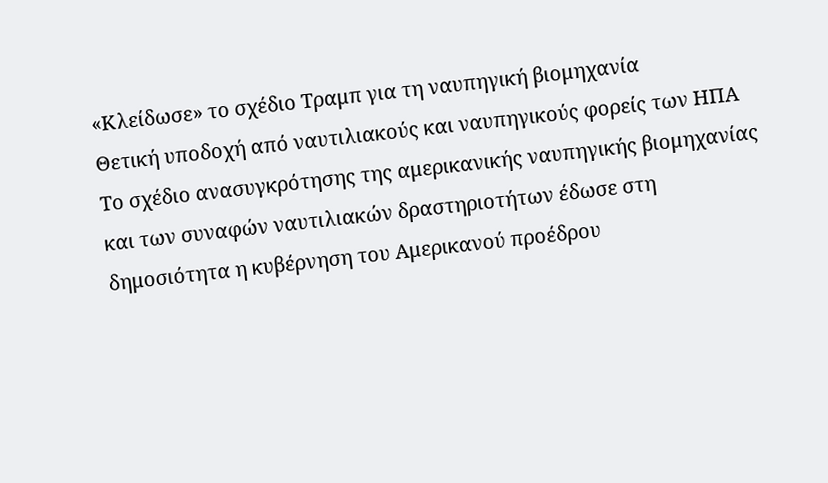«Κλείδωσε» το σχέδιο Τραμπ για τη ναυπηγική βιομηχανία
Θετική υποδοχή από ναυτιλιακούς και ναυπηγικούς φορείς των ΗΠΑ
Το σχέδιο ανασυγκρότησης της αμερικανικής ναυπηγικής βιομηχανίας και των συναφών ναυτιλιακών δραστηριοτήτων έδωσε στη δημοσιότητα η κυβέρνηση του Αμερικανού προέδρου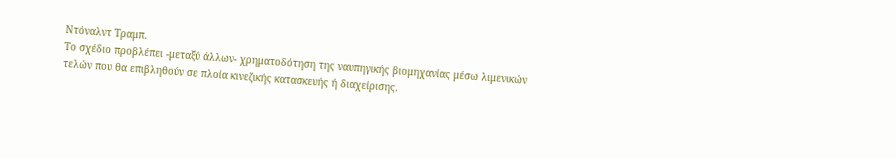Ντόναλντ Τραμπ.
Το σχέδιο προβλέπει -μεταξύ άλλων- χρηματοδότηση της ναυπηγικής βιομηχανίας μέσω λιμενικών τελών που θα επιβληθούν σε πλοία κινεζικής κατασκευής ή διαχείρισης.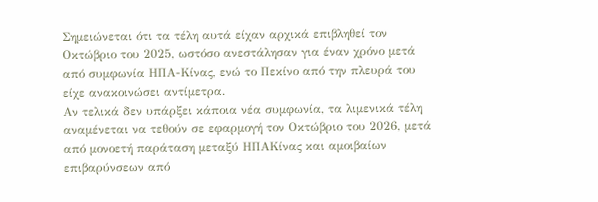Σημειώνεται ότι τα τέλη αυτά είχαν αρχικά επιβληθεί τον Οκτώβριο του 2025, ωστόσο ανεστάλησαν για έναν χρόνο μετά από συμφωνία ΗΠΑ-Κίνας, ενώ το Πεκίνο από την πλευρά του είχε ανακοινώσει αντίμετρα.
Αν τελικά δεν υπάρξει κάποια νέα συμφωνία, τα λιμενικά τέλη αναμένεται να τεθούν σε εφαρμογή τον Οκτώβριο του 2026, μετά από μονοετή παράταση μεταξύ ΗΠΑΚίνας και αμοιβαίων επιβαρύνσεων από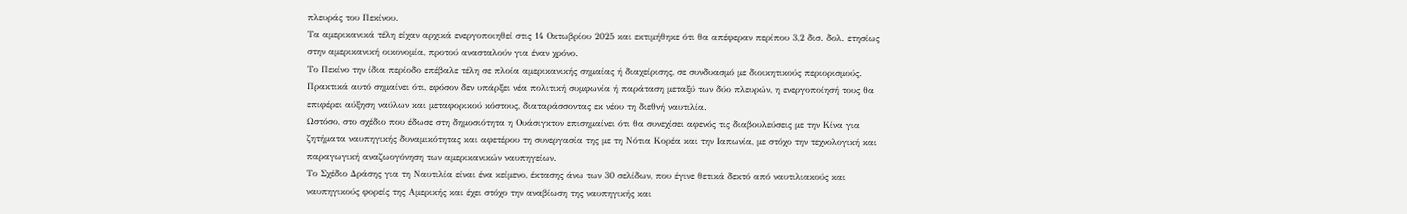πλευράς του Πεκίνου.
Τα αμερικανικά τέλη είχαν αρχικά ενεργοποιηθεί στις 14 Οκτωβρίου 2025 και εκτιμήθηκε ότι θα απέφεραν περίπου 3,2 δισ. δολ. ετησίως στην αμερικανική οικονομία, προτού ανασταλούν για έναν χρόνο.
Το Πεκίνο την ίδια περίοδο επέβαλε τέλη σε πλοία αμερικανικής σημαίας ή διαχείρισης, σε συνδυασμό με διοικητικούς περιορισμούς.
Πρακτικά αυτό σημαίνει ότι, εφόσον δεν υπάρξει νέα πολιτική συμφωνία ή παράταση μεταξύ των δύο πλευρών, η ενεργοποίησή τους θα επιφέρει αύξηση ναύλων και μεταφορικού κόστους, διαταράσσοντας εκ νέου τη διεθνή ναυτιλία.
Ωστόσο, στο σχέδιο που έδωσε στη δημοσιότητα η Ουάσιγκτον επισημαίνει ότι θα συνεχίσει αφενός τις διαβουλεύσεις με την Κίνα για ζητήματα ναυπηγικής δυναμικότητας και αφετέρου τη συνεργασία της με τη Νότια Κορέα και την Ιαπωνία, με στόχο την τεχνολογική και παραγωγική αναζωογόνηση των αμερικανικών ναυπηγείων.
Το Σχέδιο Δράσης για τη Ναυτιλία είναι ένα κείμενο, έκτασης άνω των 30 σελίδων, που έγινε θετικά δεκτό από ναυτιλιακούς και ναυπηγικούς φορείς της Αμερικής και έχει στόχο την αναβίωση της ναυπηγικής και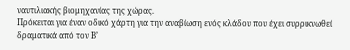ναυτιλιακής βιομηχανίας της χώρας.
Πρόκειται για έναν οδικό χάρτη για την αναβίωση ενός κλάδου που έχει συρρικνωθεί δραματικά από τον Β’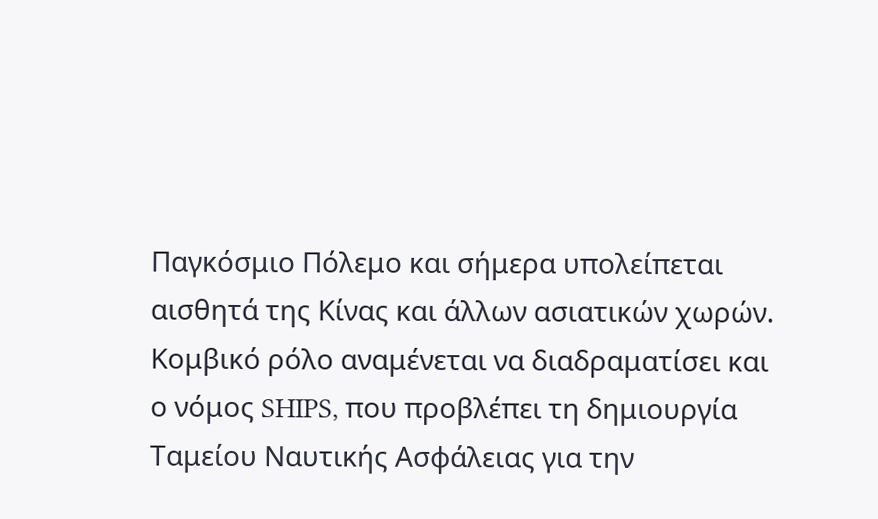Παγκόσμιο Πόλεμο και σήμερα υπολείπεται αισθητά της Κίνας και άλλων ασιατικών χωρών.
Κομβικό ρόλο αναμένεται να διαδραματίσει και ο νόμος SHIPS, που προβλέπει τη δημιουργία Ταμείου Ναυτικής Ασφάλειας για την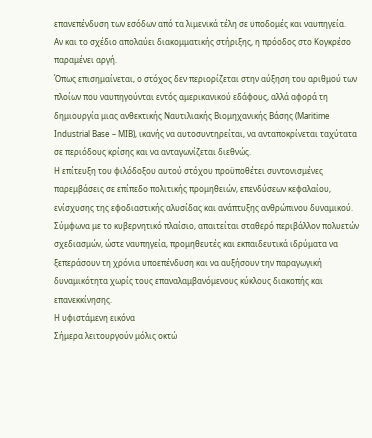επανεπένδυση των εσόδων από τα λιμενικά τέλη σε υποδομές και ναυπηγεία.
Αν και το σχέδιο απολαύει διακομματικής στήριξης, η πρόοδος στο Κογκρέσο παραμένει αργή.
Όπως επισημαίνεται, ο στόχος δεν περιορίζεται στην αύξηση του αριθμού των πλοίων που ναυπηγούνται εντός αμερικανικού εδάφους, αλλά αφορά τη δημιουργία μιας ανθεκτικής Ναυτιλιακής Βιομηχανικής Βάσης (Maritime Industrial Base – MIB), ικανής να αυτοσυντηρείται, να ανταποκρίνεται ταχύτατα σε περιόδους κρίσης και να ανταγωνίζεται διεθνώς.
Η επίτευξη του φιλόδοξου αυτού στόχου προϋποθέτει συντονισμένες παρεμβάσεις σε επίπεδο πολιτικής προμηθειών, επενδύσεων κεφαλαίου, ενίσχυσης της εφοδιαστικής αλυσίδας και ανάπτυξης ανθρώπινου δυναμικού.
Σύμφωνα με το κυβερνητικό πλαίσιο, απαιτείται σταθερό περιβάλλον πολυετών σχεδιασμών, ώστε ναυπηγεία, προμηθευτές και εκπαιδευτικά ιδρύματα να ξεπεράσουν τη χρόνια υποεπένδυση και να αυξήσουν την παραγωγική δυναμικότητα χωρίς τους επαναλαμβανόμενους κύκλους διακοπής και επανεκκίνησης.
Η υφιστάμενη εικόνα
Σήμερα λειτουργούν μόλις οκτώ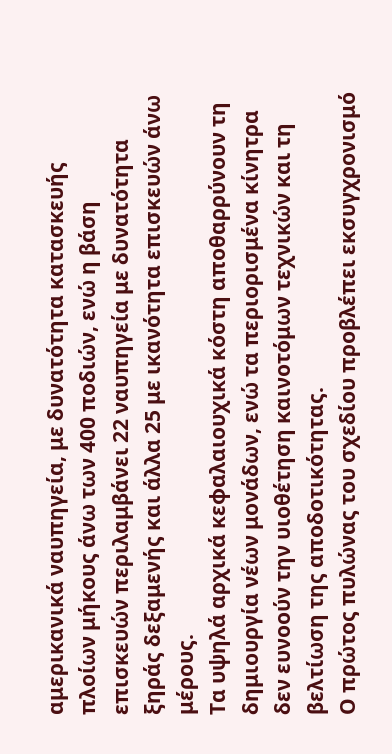αμερικανικά ναυπηγεία, με δυνατότητα κατασκευής πλοίων μήκους άνω των 400 ποδιών, ενώ η βάση επισκευών περιλαμβάνει 22 ναυπηγεία με δυνατότητα ξηράς δεξαμενής και άλλα 25 με ικανότητα επισκευών άνω μέρους.
Τα υψηλά αρχικά κεφαλαιουχικά κόστη αποθαρρύνουν τη δημιουργία νέων μονάδων, ενώ τα περιορισμένα κίνητρα δεν ευνοούν την υιοθέτηση καινοτόμων τεχνικών και τη βελτίωση της αποδοτικότητας.
Ο πρώτος πυλώνας του σχεδίου προβλέπει εκσυγχρονισμό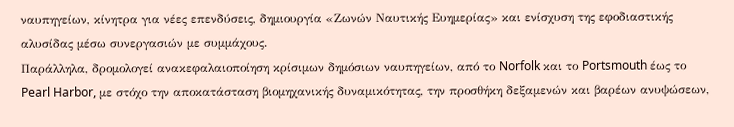ναυπηγείων, κίνητρα για νέες επενδύσεις, δημιουργία «Ζωνών Ναυτικής Ευημερίας» και ενίσχυση της εφοδιαστικής αλυσίδας μέσω συνεργασιών με συμμάχους.
Παράλληλα, δρομολογεί ανακεφαλαιοποίηση κρίσιμων δημόσιων ναυπηγείων, από το Norfolk και το Portsmouth έως το Pearl Harbor, με στόχο την αποκατάσταση βιομηχανικής δυναμικότητας, την προσθήκη δεξαμενών και βαρέων ανυψώσεων,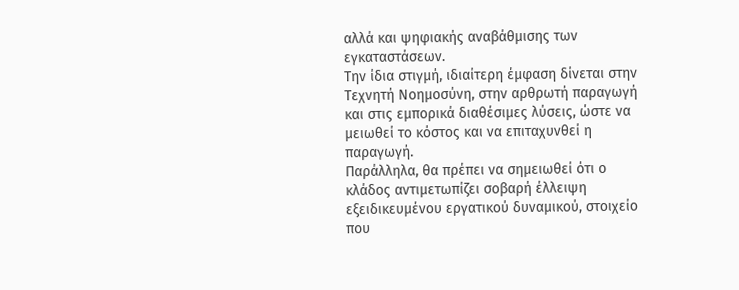αλλά και ψηφιακής αναβάθμισης των εγκαταστάσεων.
Την ίδια στιγμή, ιδιαίτερη έμφαση δίνεται στην Τεχνητή Νοημοσύνη, στην αρθρωτή παραγωγή και στις εμπορικά διαθέσιμες λύσεις, ώστε να μειωθεί το κόστος και να επιταχυνθεί η παραγωγή.
Παράλληλα, θα πρέπει να σημειωθεί ότι ο κλάδος αντιμετωπίζει σοβαρή έλλειψη εξειδικευμένου εργατικού δυναμικού, στοιχείο που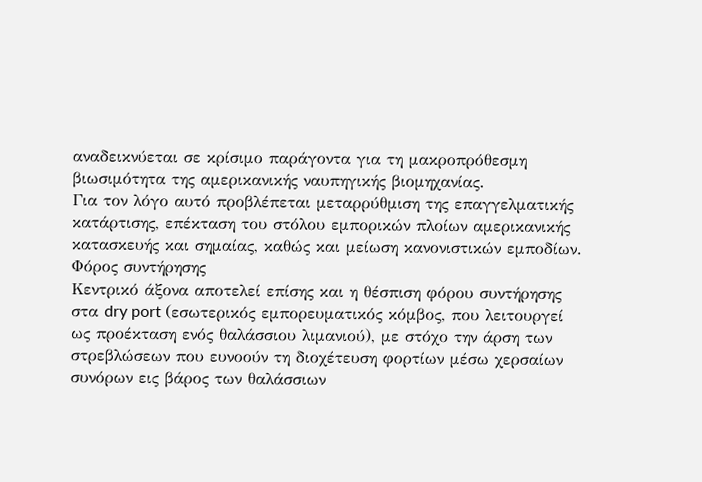αναδεικνύεται σε κρίσιμο παράγοντα για τη μακροπρόθεσμη βιωσιμότητα της αμερικανικής ναυπηγικής βιομηχανίας.
Για τον λόγο αυτό προβλέπεται μεταρρύθμιση της επαγγελματικής κατάρτισης, επέκταση του στόλου εμπορικών πλοίων αμερικανικής κατασκευής και σημαίας, καθώς και μείωση κανονιστικών εμποδίων.
Φόρος συντήρησης
Κεντρικό άξονα αποτελεί επίσης και η θέσπιση φόρου συντήρησης στα dry port (εσωτερικός εμπορευματικός κόμβος, που λειτουργεί ως προέκταση ενός θαλάσσιου λιμανιού), με στόχο την άρση των στρεβλώσεων που ευνοούν τη διοχέτευση φορτίων μέσω χερσαίων συνόρων εις βάρος των θαλάσσιων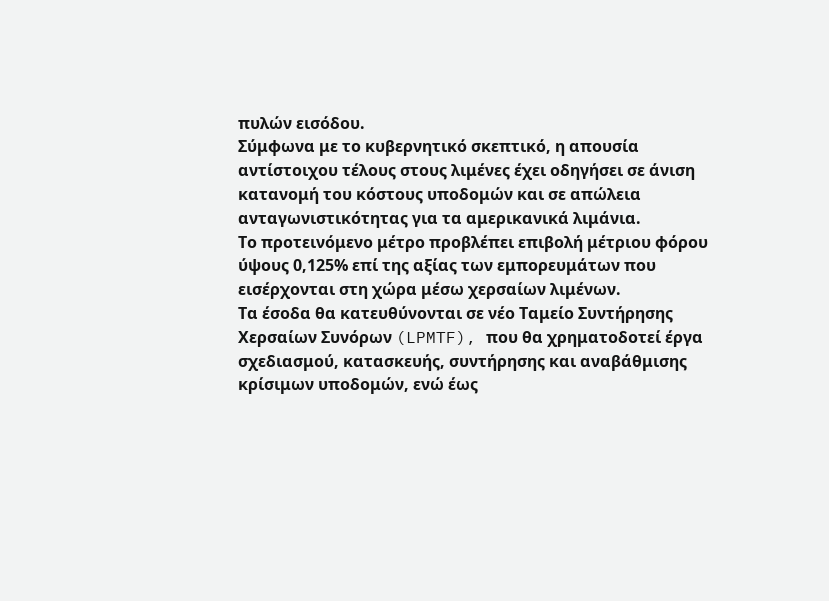πυλών εισόδου.
Σύμφωνα με το κυβερνητικό σκεπτικό, η απουσία αντίστοιχου τέλους στους λιμένες έχει οδηγήσει σε άνιση κατανομή του κόστους υποδομών και σε απώλεια ανταγωνιστικότητας για τα αμερικανικά λιμάνια.
Το προτεινόμενο μέτρο προβλέπει επιβολή μέτριου φόρου ύψους 0,125% επί της αξίας των εμπορευμάτων που εισέρχονται στη χώρα μέσω χερσαίων λιμένων.
Τα έσοδα θα κατευθύνονται σε νέο Ταμείο Συντήρησης Χερσαίων Συνόρων (LPMTF), που θα χρηματοδοτεί έργα σχεδιασμού, κατασκευής, συντήρησης και αναβάθμισης κρίσιμων υποδομών, ενώ έως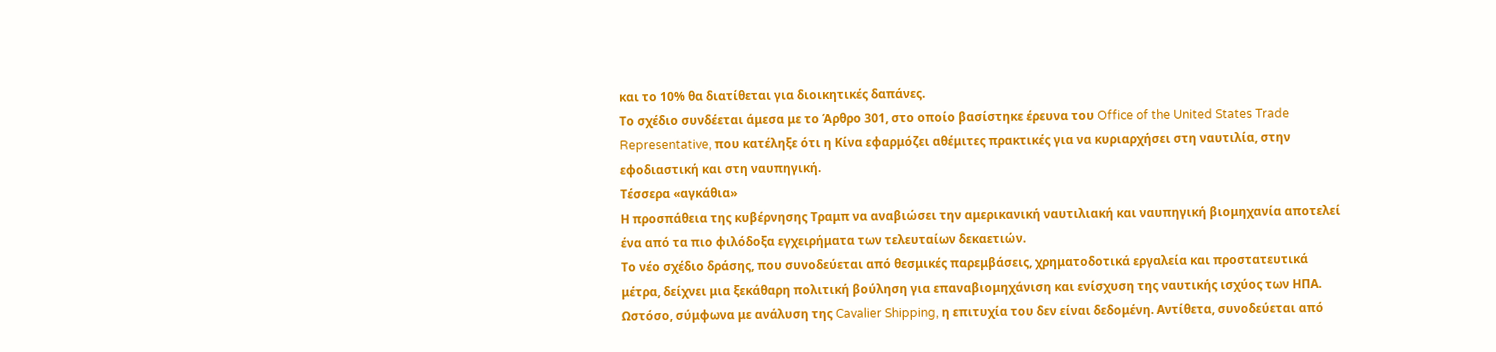και το 10% θα διατίθεται για διοικητικές δαπάνες.
Το σχέδιο συνδέεται άμεσα με το Άρθρο 301, στο οποίο βασίστηκε έρευνα του Office of the United States Trade Representative, που κατέληξε ότι η Κίνα εφαρμόζει αθέμιτες πρακτικές για να κυριαρχήσει στη ναυτιλία, στην εφοδιαστική και στη ναυπηγική.
Τέσσερα «αγκάθια»
Η προσπάθεια της κυβέρνησης Τραμπ να αναβιώσει την αμερικανική ναυτιλιακή και ναυπηγική βιομηχανία αποτελεί ένα από τα πιο φιλόδοξα εγχειρήματα των τελευταίων δεκαετιών.
Το νέο σχέδιο δράσης, που συνοδεύεται από θεσμικές παρεμβάσεις, χρηματοδοτικά εργαλεία και προστατευτικά μέτρα, δείχνει μια ξεκάθαρη πολιτική βούληση για επαναβιομηχάνιση και ενίσχυση της ναυτικής ισχύος των ΗΠΑ.
Ωστόσο, σύμφωνα με ανάλυση της Cavalier Shipping, η επιτυχία του δεν είναι δεδομένη. Αντίθετα, συνοδεύεται από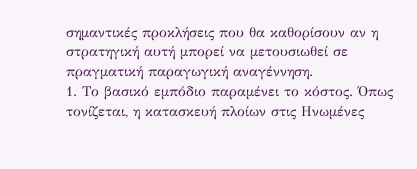σημαντικές προκλήσεις που θα καθορίσουν αν η στρατηγική αυτή μπορεί να μετουσιωθεί σε πραγματική παραγωγική αναγέννηση.
1. Το βασικό εμπόδιο παραμένει το κόστος. Όπως τονίζεται, η κατασκευή πλοίων στις Ηνωμένες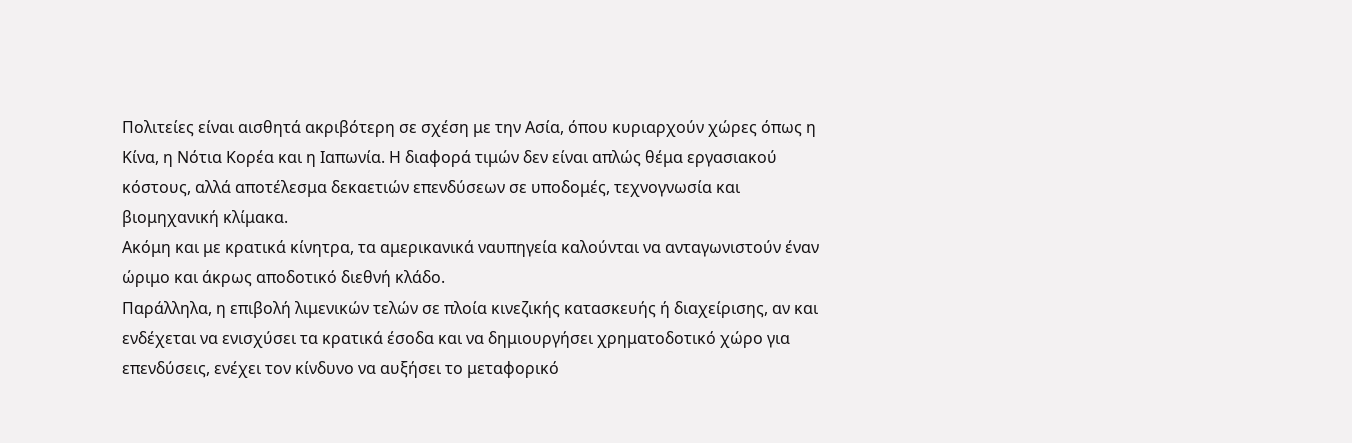Πολιτείες είναι αισθητά ακριβότερη σε σχέση με την Ασία, όπου κυριαρχούν χώρες όπως η Κίνα, η Νότια Κορέα και η Ιαπωνία. Η διαφορά τιμών δεν είναι απλώς θέμα εργασιακού κόστους, αλλά αποτέλεσμα δεκαετιών επενδύσεων σε υποδομές, τεχνογνωσία και βιομηχανική κλίμακα.
Ακόμη και με κρατικά κίνητρα, τα αμερικανικά ναυπηγεία καλούνται να ανταγωνιστούν έναν ώριμο και άκρως αποδοτικό διεθνή κλάδο.
Παράλληλα, η επιβολή λιμενικών τελών σε πλοία κινεζικής κατασκευής ή διαχείρισης, αν και ενδέχεται να ενισχύσει τα κρατικά έσοδα και να δημιουργήσει χρηματοδοτικό χώρο για επενδύσεις, ενέχει τον κίνδυνο να αυξήσει το μεταφορικό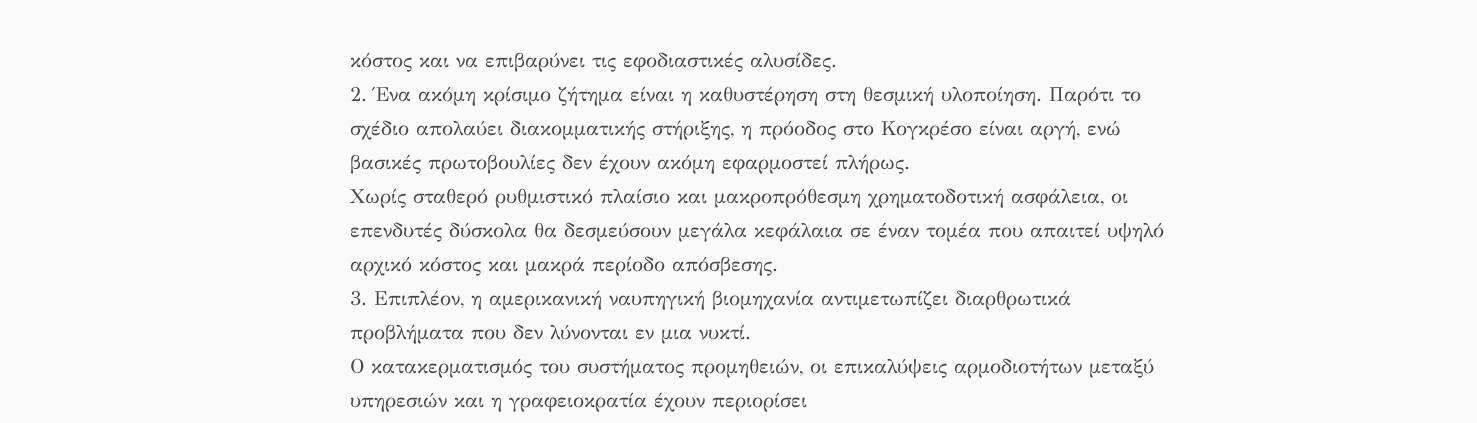κόστος και να επιβαρύνει τις εφοδιαστικές αλυσίδες.
2. Ένα ακόμη κρίσιμο ζήτημα είναι η καθυστέρηση στη θεσμική υλοποίηση. Παρότι το σχέδιο απολαύει διακομματικής στήριξης, η πρόοδος στο Κογκρέσο είναι αργή, ενώ βασικές πρωτοβουλίες δεν έχουν ακόμη εφαρμοστεί πλήρως.
Χωρίς σταθερό ρυθμιστικό πλαίσιο και μακροπρόθεσμη χρηματοδοτική ασφάλεια, οι επενδυτές δύσκολα θα δεσμεύσουν μεγάλα κεφάλαια σε έναν τομέα που απαιτεί υψηλό αρχικό κόστος και μακρά περίοδο απόσβεσης.
3. Επιπλέον, η αμερικανική ναυπηγική βιομηχανία αντιμετωπίζει διαρθρωτικά προβλήματα που δεν λύνονται εν μια νυκτί.
Ο κατακερματισμός του συστήματος προμηθειών, οι επικαλύψεις αρμοδιοτήτων μεταξύ υπηρεσιών και η γραφειοκρατία έχουν περιορίσει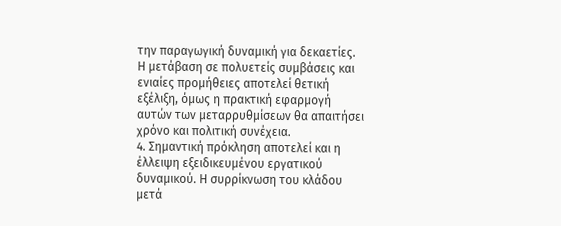την παραγωγική δυναμική για δεκαετίες.
Η μετάβαση σε πολυετείς συμβάσεις και ενιαίες προμήθειες αποτελεί θετική εξέλιξη, όμως η πρακτική εφαρμογή αυτών των μεταρρυθμίσεων θα απαιτήσει χρόνο και πολιτική συνέχεια.
4. Σημαντική πρόκληση αποτελεί και η έλλειψη εξειδικευμένου εργατικού δυναμικού. Η συρρίκνωση του κλάδου μετά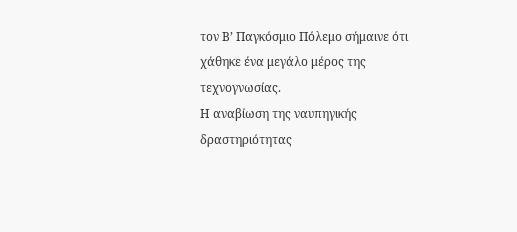τον Β’ Παγκόσμιο Πόλεμο σήμαινε ότι χάθηκε ένα μεγάλο μέρος της τεχνογνωσίας.
Η αναβίωση της ναυπηγικής δραστηριότητας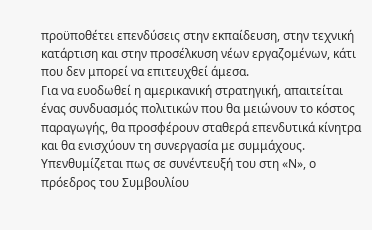προϋποθέτει επενδύσεις στην εκπαίδευση, στην τεχνική κατάρτιση και στην προσέλκυση νέων εργαζομένων, κάτι που δεν μπορεί να επιτευχθεί άμεσα.
Για να ευοδωθεί η αμερικανική στρατηγική, απαιτείται ένας συνδυασμός πολιτικών που θα μειώνουν το κόστος παραγωγής, θα προσφέρουν σταθερά επενδυτικά κίνητρα και θα ενισχύουν τη συνεργασία με συμμάχους.
Υπενθυμίζεται πως σε συνέντευξή του στη «Ν», ο πρόεδρος του Συμβουλίου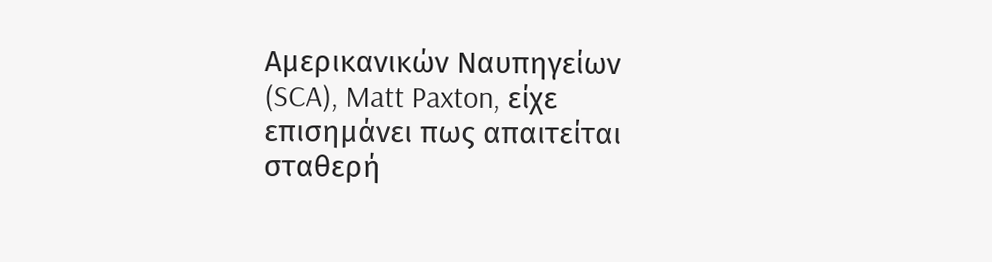Αμερικανικών Ναυπηγείων (SCA), Matt Paxton, είχε επισημάνει πως απαιτείται σταθερή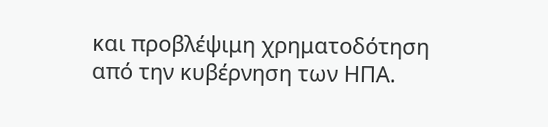και προβλέψιμη χρηματοδότηση από την κυβέρνηση των ΗΠΑ.